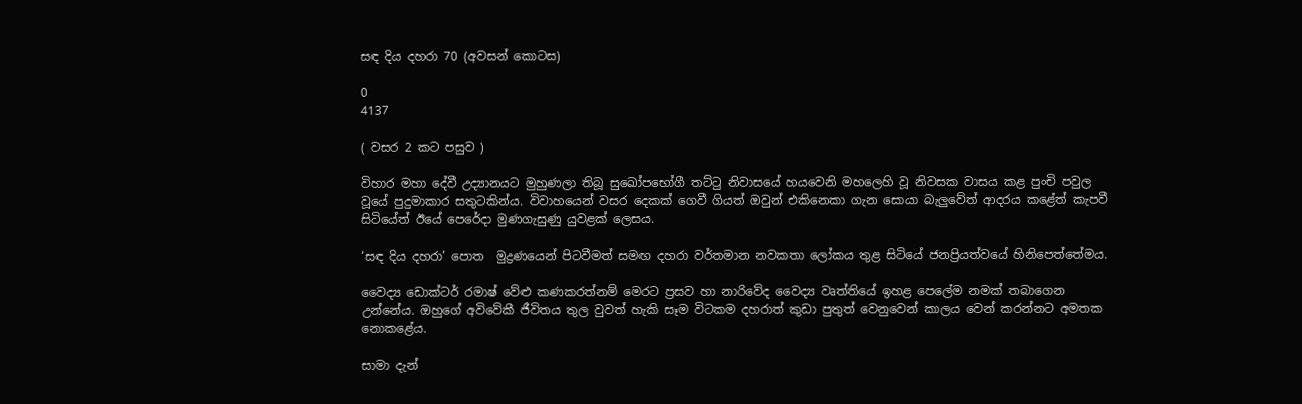සඳ දිය දහරා 70 (අවසන් කොටස)

0
4137

( වසර 2 කට පසුව )

විහාර මහා දේවී උද්‍යානයට මුහුණලා තිබූ සුඛෝපභෝගී තට්ටු නිවාසයේ හයවෙනි මහලෙහි වූ නිවසක වාසය කළ පුංචි පවුල වූයේ පුදුමාකාර සතුටකින්ය. විවාහයෙන් වසර දෙකක් ගෙවී ගියත් ඔවුන් එකිනෙකා ගැන සොයා බැලුවේත් ආදරය කළේත් කැපවී සිටියේත් ඊයේ පෙරේදා මුණගැසුණු යුවළක් ලෙසය.

‘සඳ දිය දහරා’ පොත  මුද්‍රණයෙන් පිටවීමත් සමඟ දහරා වර්තමාන නවකතා ලෝකය තුළ සිටියේ ජනප්‍රියත්වයේ හිනිපෙත්තේමය.

වෛද්‍ය ඩොක්ටර් රමාෂ් වේළු කණකරත්නම් මෙරට ප්‍රසව හා නාරිවේද වෛද්‍ය වෘත්තියේ ඉහළ පෙලේම නමක් තබාගෙන උන්නේය. ඔහුගේ අවිවේකී ජීවිතය තුල වුවත් හැකි සෑම විටකම දහරාත් කුඩා පුතුත් වෙනුවෙන් කාලය වෙන් කරන්නට අමතක නොකළේය.

සාමා දැන්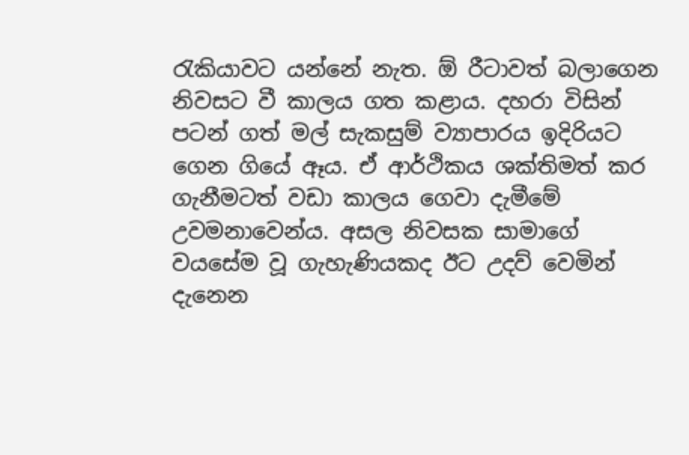රැකියාවට යන්නේ නැත. ඕ රීටාවත් බලාගෙන නිවසට වී කාලය ගත කළාය. දහරා විසින් පටන් ගත් මල් සැකසුම් ව්‍යාපාරය ඉදිරියට ගෙන ගියේ ඈය. ඒ ආර්ථිකය ශක්තිමත් කර ගැනීමටත් වඩා කාලය ගෙවා දැමීමේ උවමනාවෙන්ය. අසල නිවසක සාමාගේ වයසේම වූ ගැහැණියකද ඊට උදව් වෙමින් දැනෙන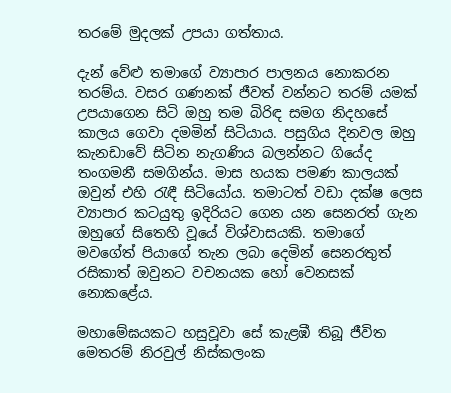තරමේ මුදලක් උපයා ගත්තාය.

දැන් වේළු තමාගේ ව්‍යාපාර පාලනය නොකරන තරම්ය. වසර ගණනක් ජීවත් වන්නට තරම් යමක් උපයාගෙන සිටි ඔහු තම බිරිඳ සමග නිදහසේ කාලය ගෙවා දමමින් සිටියාය. පසුගිය දිනවල ඔහු කැනඩාවේ සිටින නැගණිය බලන්නට ගියේද තංගමනී සමගින්ය. මාස හයක පමණ කාලයක් ඔවුන් එහි රැඳී සිටියෝය. තමාටත් වඩා දක්ෂ ලෙස ව්‍යාපාර කටයුතු ඉදිරියට ගෙන යන සෙනරත් ගැන ඔහුගේ සිතෙහි වූයේ විශ්වාසයකි. තමාගේ මවගේත් පියාගේ තැන ලබා දෙමින් සෙනරතුත් රසිකාත් ඔවුනට වචනයක හෝ වෙනසක් නොකළේය.

මහාමේඝයකට හසුවූවා සේ කැළඹී තිබූ ජීවිත මෙතරම් නිරවුල් නිස්කලංක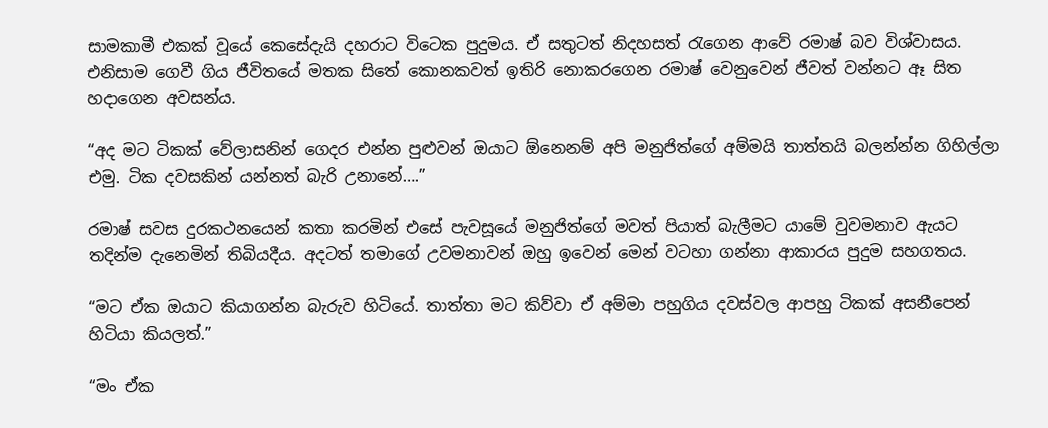සාමකාමී එකක් වූයේ කෙසේදැයි දහරාට විටෙක පුදුමය. ඒ සතුටත් නිදහසත් රැගෙන ආවේ රමාෂ් බව විශ්වාසය. එනිසාම ගෙවී ගිය ජීවිතයේ මතක සිතේ කොනකවත් ඉතිරි නොකරගෙන රමාෂ් වෙනුවෙන් ජීවත් වන්නට ඈ සිත හදාගෙන අවසන්ය.

“අද මට ටිකක් වේලාසනින් ගෙදර එන්න පුළුවන් ඔයාට ඕනෙනම් අපි මනුජිත්ගේ අම්මයි තාත්තයි බලන්න්න ගිහිල්ලා එමු. ටික දවසකින් යන්නත් බැරි උනානේ….”

රමාෂ් සවස දුරකථනයෙන් කතා කරමින් එසේ පැවසූයේ මනුජිත්ගේ මවත් පියාත් බැලීමට යාමේ වුවමනාව ඇයට තදින්ම දැනෙමින් තිබියදීය. අදටත් තමාගේ උවමනාවන් ඔහු ඉවෙන් මෙන් වටහා ගන්නා ආකාරය පුදුම සහගතය.

“මට ඒක ඔයාට කියාගන්න බැරුව හිටියේ. තාත්තා මට කිව්වා ඒ අම්මා පහුගිය දවස්වල ආපහු ටිකක් අසනීපෙන් හිටියා කියලත්.”

“මං ඒක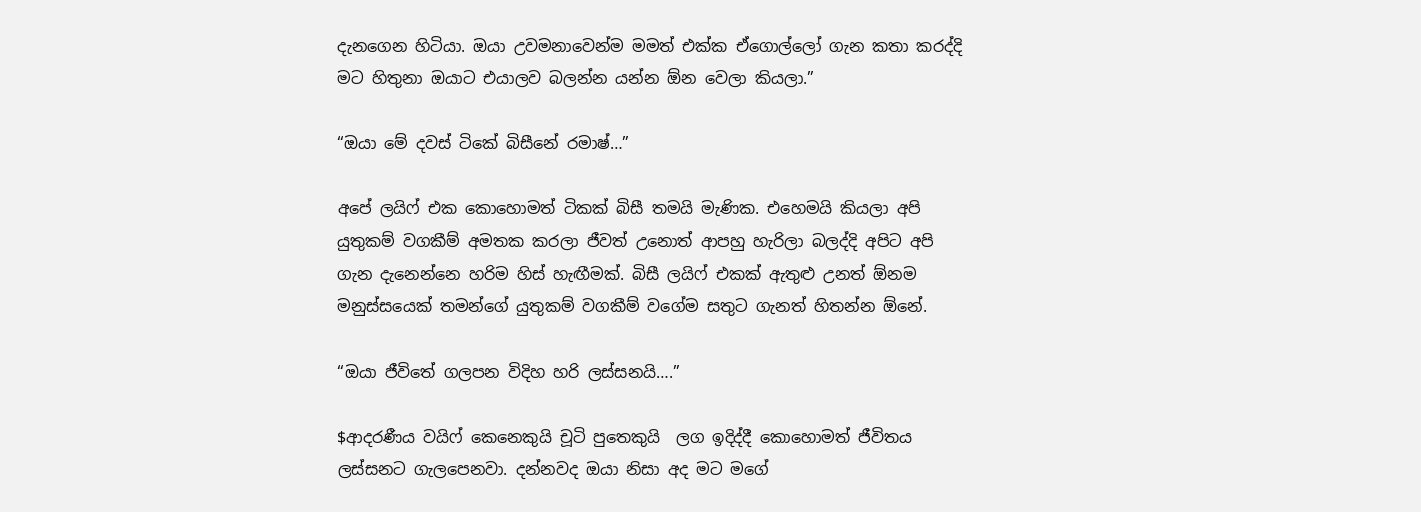දැනගෙන හිටියා. ඔයා උවමනාවෙන්ම මමත් එක්ක ඒගොල්ලෝ ගැන කතා කරද්දි මට හිතුනා ඔයාට එයාලව බලන්න යන්න ඕන වෙලා කියලා.”

“ඔයා මේ දවස් ටිකේ බිසීනේ රමාෂ්…”

අපේ ලයිෆ් එක කොහොමත් ටිකක් බිසී තමයි මැණික. එහෙමයි කියලා අපි යුතුකම් වගකීම් අමතක කරලා ජීවත් උනොත් ආපහු හැරිලා බලද්දි අපිට අපි ගැන දැනෙන්නෙ හරිම හිස් හැඟීමක්. බිසී ලයිෆ් එකක් ඇතුළු උනත් ඕනම මනුස්සයෙක් තමන්ගේ යුතුකම් වගකීම් වගේම සතුට ගැනත් හිතන්න ඕනේ.

“ඔයා ජීවිතේ ගලපන විදිහ හරි ලස්සනයි….”

$ආදරණීය වයිෆ් කෙනෙකුයි චූටි පුතෙකුයි  ලග ඉදිද්දී කොහොමත් ජීවිතය ලස්සනට ගැලපෙනවා. දන්නවද ඔයා නිසා අද මට මගේ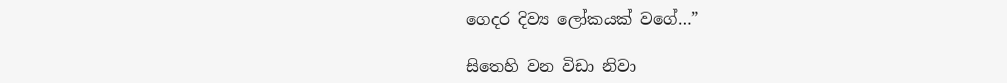ගෙදර දිව්‍ය ලෝකයක් වගේ…”

සිතෙහි වන විඩා නිවා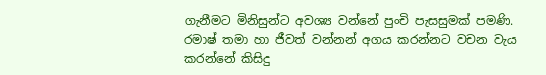ගැනීමට මිනිසුන්ට අවශ්‍ය වන්නේ පුංචි පැසසුමක් පමණි. රමාෂ් තමා හා ජීවත් වන්නන් අගය කරන්නට වචන වැය කරන්නේ කිසිදු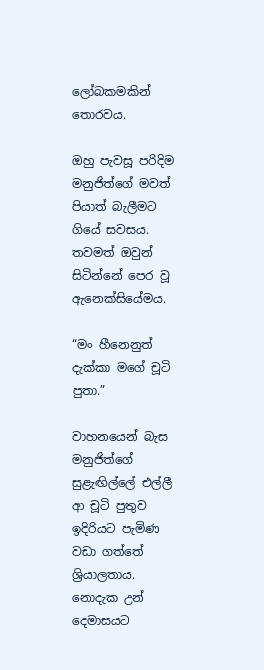ලෝබකමකින් තොරවය.

ඔහු පැවසූ පරිදිම මනුජිත්ගේ මවත් පියාත් බැලීමට ගියේ සවසය. තවමත් ඔවුන් සිටින්නේ පෙර වූ ඇනෙක්සියේමය.

“මං හීනෙනුත් දැක්කා මගේ චූටි පුතා.”

වාහනයෙන් බැස මනුජිත්ගේ සුළැඟිල්ලේ එල්ලී ආ චූටි පුතුව ඉදිරියට පැමිණ වඩා ගත්තේ ශ්‍රියාලතාය. නොදැක උන්  දෙමාසයට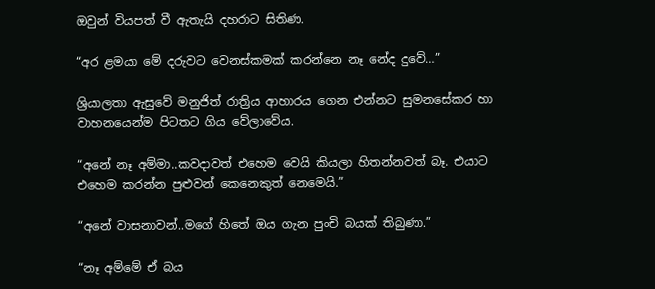ඔවුන් වියපත් වී ඇතැයි දහරාට සිතිණ.

“අර ළමයා මේ දරුවට වෙනස්කමක් කරන්නෙ නෑ නේද දුවේ…”

ශ්‍රියාලතා ඇසුවේ මනුජිත් රාත්‍රිය ආහාරය ගෙන එන්නට සුමනසේකර හා වාහනයෙන්ම පිටතට ගිය වේලාවේය.

“අනේ නෑ අම්මා..කවදාවත් එහෙම වෙයි කියලා හිතන්නවත් බෑ. එයාට එහෙම කරන්න පුළුවන් කෙනෙකුත් නෙමෙයි.”

“අනේ වාසනාවන්..මගේ හිතේ ඔය ගැන පුංචි බයක් තිබුණා.”

“නෑ අම්මේ ඒ බය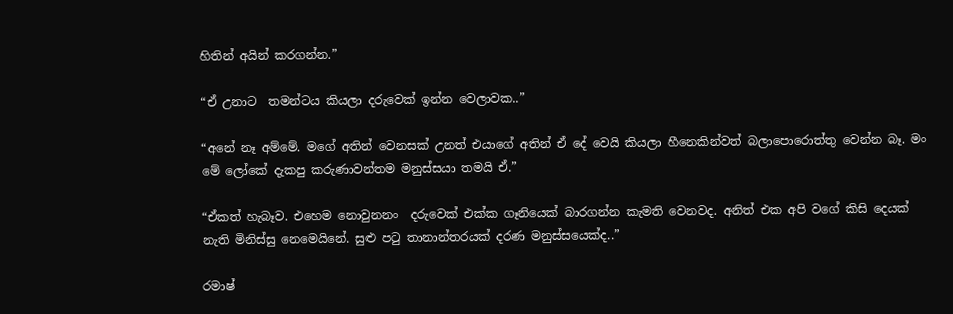හිතින් අයින් කරගන්න.”

“ඒ උනාට  තමන්ටය කියලා දරුවෙක් ඉන්න වෙලාවක..”

“අනේ නෑ අම්මේ. මගේ අතින් වෙනසක් උනත් එයාගේ අතින් ඒ දේ වෙයි කියලා හීනෙකින්වත් බලාපොරොත්තු වෙන්න බෑ. මං මේ ලෝකේ දැකපු කරුණාවන්තම මනුස්සයා තමයි ඒ.”

“ඒකත් හැබෑව. එහෙම නොවුනනං  දරුවෙක් එක්ක ගෑනියෙක් බාරගන්න කැමති වෙනවද. අනිත් එක අපි වගේ කිසි දෙයක් නැති මිනිස්සු නෙමෙයිනේ. සුළු පටු තානාන්තරයක් දරණ මනුස්සයෙක්ද..”

රමාෂ්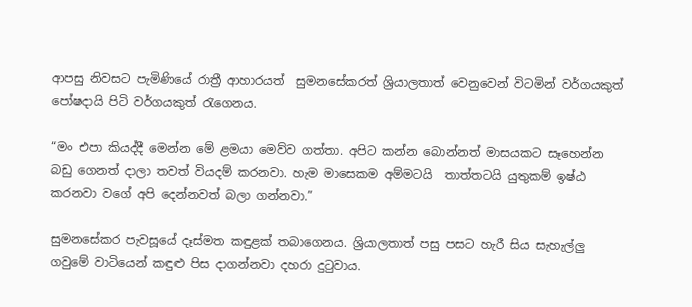ආපසු නිවසට පැමිණියේ රාත්‍රී ආහාරයත්  සුමනසේකරත් ශ්‍රියාලතාත් වෙනුවෙන් විටමින් වර්ගයකුත් පෝෂදායි පිටි වර්ගයකුත් රැගෙනය.

“මං එපා කියද්දී මෙන්න මේ ළමයා මෙව්ව ගත්තා. අපිට කන්න බොන්නත් මාසයකට සෑහෙන්න බඩු ගෙනත් දාලා තවත් වියදම් කරනවා. හැම මාසෙකම අම්මටයි  තාත්තටයි යුතුකම් ඉෂ්ඨ කරනවා වගේ අපි දෙන්නවත් බලා ගන්නවා.”

සුමනසේකර පැවසූයේ දෑස්මත කඳුළක් තබාගෙනය. ශ්‍රියාලතාත් පසු පසට හැරී සිය සැහැල්ලු ගවුමේ වාටියෙන් කඳුළු පිස දාගන්නවා දහරා දුටුවාය.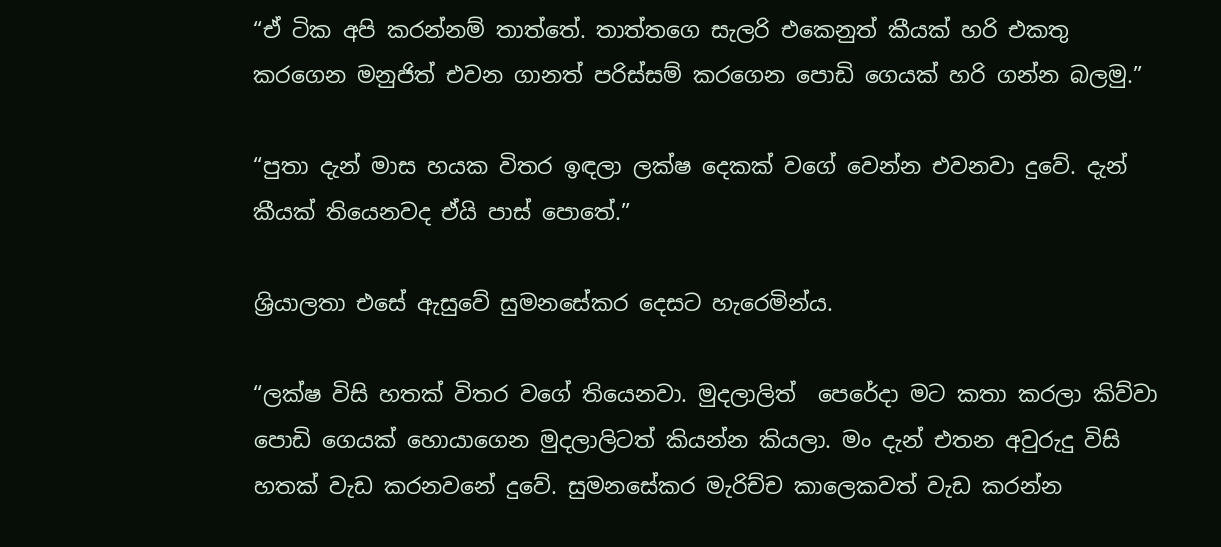“ඒ ටික අපි කරන්නම් තාත්තේ. තාත්තගෙ සැලරි එකෙනුත් කීයක් හරි එකතු කරගෙන මනුජිත් එවන ගානත් පරිස්සම් කරගෙන පොඩි ගෙයක් හරි ගන්න බලමු.”

“පුතා දැන් මාස හයක විතර ඉඳලා ලක්ෂ දෙකක් වගේ වෙන්න එවනවා දුවේ. දැන් කීයක් තියෙනවද ඒයි පාස් පොතේ.”

ශ්‍රියාලතා එසේ ඇසුවේ සුමනසේකර දෙසට හැරෙමින්ය.

“ලක්ෂ විසි හතක් විතර වගේ තියෙනවා. මුදලාලිත්  පෙරේදා මට කතා කරලා කිව්වා පොඩි ගෙයක් හොයාගෙන මුදලාලිටත් කියන්න කියලා. මං දැන් එතන අවුරුදු විසි හතක් වැඩ කරනවනේ දුවේ. සුමනසේකර මැරිච්ච කාලෙකවත් වැඩ කරන්න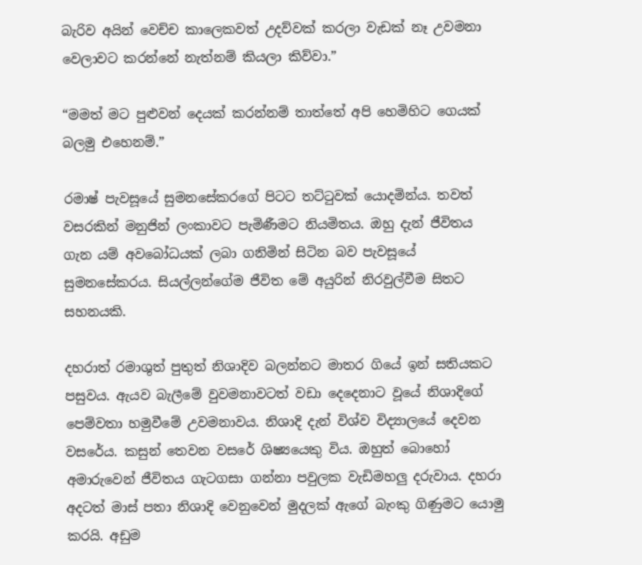බැරිව අයින් වෙච්ච කාලෙකවත් උදව්වක් කරලා වැඩක් නෑ උවමනා වෙලාවට කරන්නේ නැත්නම් කියලා කිව්වා.”

“මමත් මට පුළුවන් දෙයක් කරන්නම් තාත්තේ අපි හෙමිහිට ගෙයක් බලමු එහෙනම්.”

රමාෂ් පැවසූයේ සුමනසේකරගේ පිටට තට්ටුවක් යොදමින්ය. තවත් වසරකින් මනුජින් ලංකාවට පැමිණීමට නියමිතය. ඔහු දැන් ජීවිතය ගැන යම් අවබෝධයක් ලබා ගනිමින් සිටින බව පැවසූයේ සුමනසේකරය. සියල්ලන්ගේම ජීවිත මේ අයුරින් නිරවුල්වීම සිතට සහනයකි.

දහරාත් රමාශුත් පුතුත් නිශාදිව බලන්නට මාතර ගියේ ඉන් සතියකට පසුවය. ඇයව බැලීමේ වුවමනාවටත් වඩා දෙදෙනාට වූයේ නිශාදිගේ  පෙම්වතා හමුවීමේ උවමනාවය. නිශාදි දැන් විශ්ව විද්‍යාලයේ දෙවන වසරේය. කසුන් තෙවන වසරේ ශිෂ්‍යයෙකු විය. ඔහුත් බොහෝ අමාරුවෙන් ජීවිතය ගැටගසා ගන්නා පවුලක වැඩිමහලු දරුවාය. දහරා අදටත් මාස් පතා නිශාදි වෙනුවෙන් මුදලක් ඇගේ බැංකු ගිණුමට යොමු කරයි. අඩුම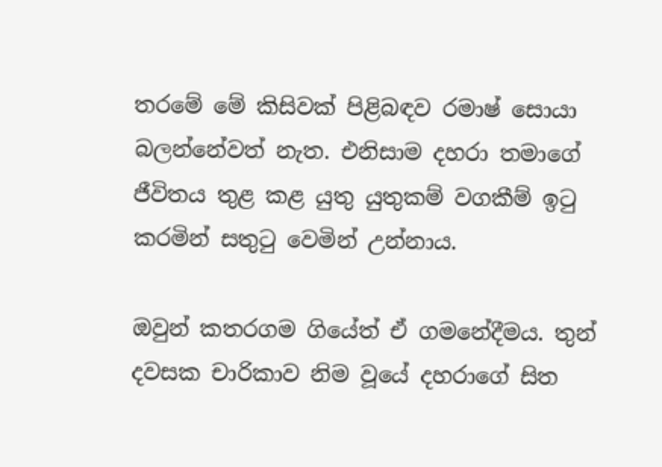තරමේ මේ කිසිවක් පිළිබඳව රමාෂ් සොයා බලන්නේවත් නැත. එනිසාම දහරා තමාගේ ජීවිතය තුළ කළ යුතු යුතුකම් වගකීම් ඉටු කරමින් සතුටු වෙමින් උන්නාය.

ඔවුන් කතරගම ගියේත් ඒ ගමනේදීමය. තුන් දවසක චාරිකාව නිම වූයේ දහරාගේ සිත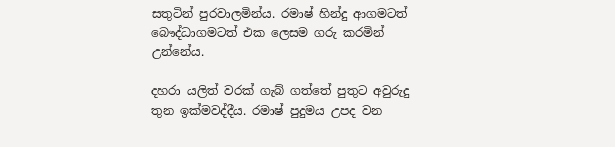සතුටින් පුරවාලමින්ය. රමාෂ් හින්දු ආගමටත් බෞද්ධාගමටත් එක ලෙසම ගරු කරමින් උන්නේය.

දහරා යලිත් වරක් ගැබ් ගත්තේ පුතුට අවුරුදු තුන ඉක්මවද්දීය. රමාෂ් පුදුමය උපද වන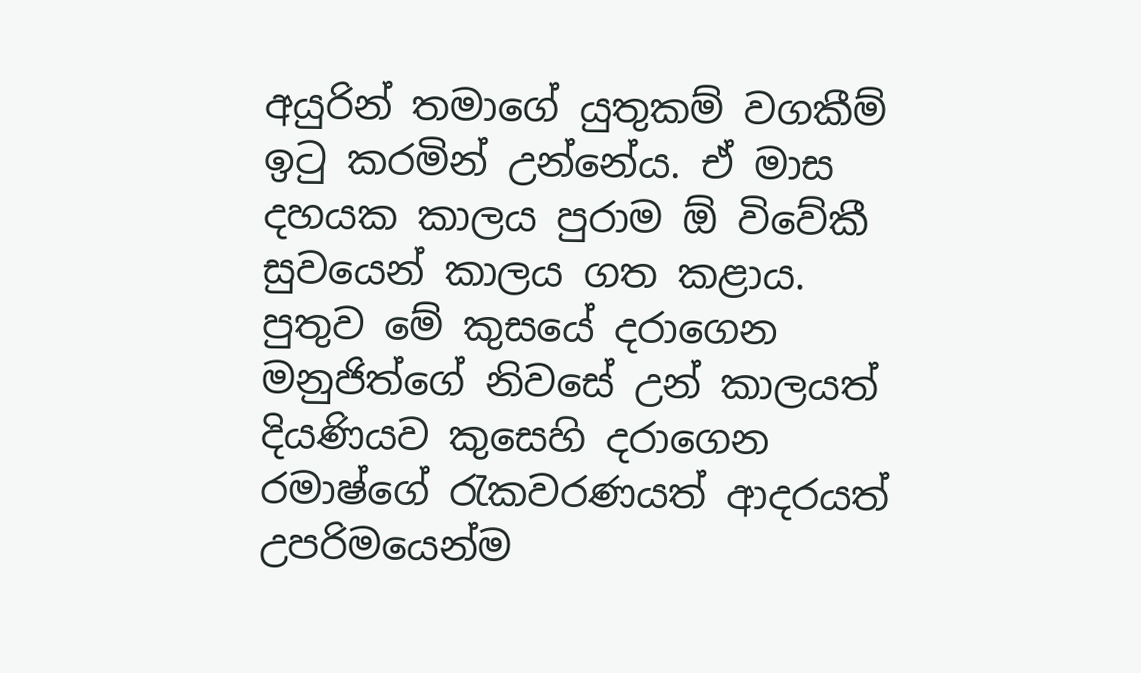අයුරින් තමාගේ යුතුකම් වගකීම් ඉටු කරමින් උන්නේය. ඒ මාස දහයක කාලය පුරාම ඕ විවේකී සුවයෙන් කාලය ගත කළාය. පුතුව මේ කුසයේ දරාගෙන මනුජිත්ගේ නිවසේ උන් කාලයත් දියණියව කුසෙහි දරාගෙන රමාෂ්ගේ රැකවරණයත් ආදරයත් උපරිමයෙන්ම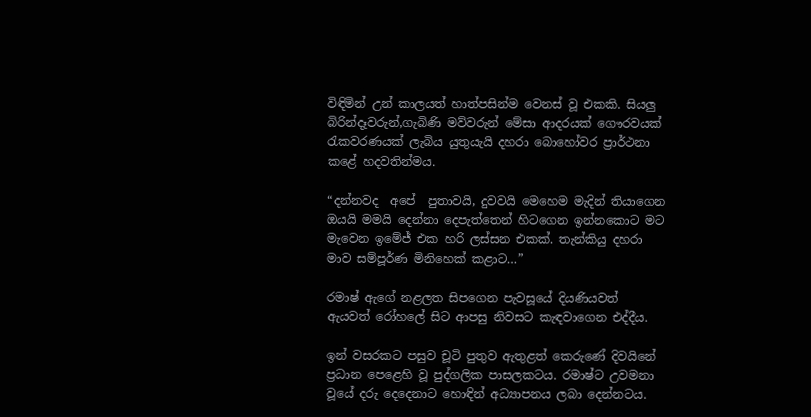විඳිමින් උන් කාලයත් හාත්පසින්ම වෙනස් වූ එකකි. සියලු බිරින්දෑවරුන්,ගැබිණි මව්වරුන් මේසා ආදරයක් ගෞරවයක් රැකවරණයක් ලැබිය යුතුයැයි දහරා බොහෝවර ප්‍රාර්ථනා කළේ හදවතින්මය.

“දන්නවද  අපේ  පුතාවයි, දුවවයි මෙහෙම මැදින් තියාගෙන ඔයයි මමයි දෙන්නා දෙපැත්තෙන් හිටගෙන ඉන්නකොට මට මැවෙන ඉමේජ් එක හරි ලස්සන එකක්. තැන්කියු දහරා මාව සම්පූර්ණ මිනිහෙක් කළාට…”

රමාෂ් ඇගේ නළලත සිපගෙන පැවසූයේ දියණියවත් ඇයවත් රෝහලේ සිට ආපසු නිවසට කැඳවාගෙන එද්දීය.

ඉන් වසරකට පසුව චූටි පුතුව ඇතුළත් කෙරුණේ දිවයිනේ ප්‍රධාන පෙළෙහි වූ පුද්ගලික පාසලකටය. රමාෂ්ට උවමනා වූයේ දරු දෙදෙනාට හොඳින් අධ්‍යාපනය ලබා දෙන්නටය.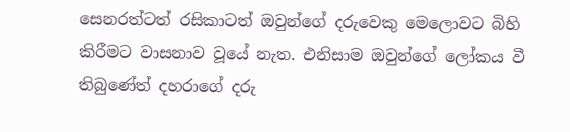සෙනරත්ටත් රසිකාටත් ඔවුන්ගේ දරුවෙකු මෙලොවට බිහි කිරීමට වාසනාව වූයේ නැත. එනිසාම ඔවුන්ගේ ලෝකය වී තිබුණේත් දහරාගේ දරු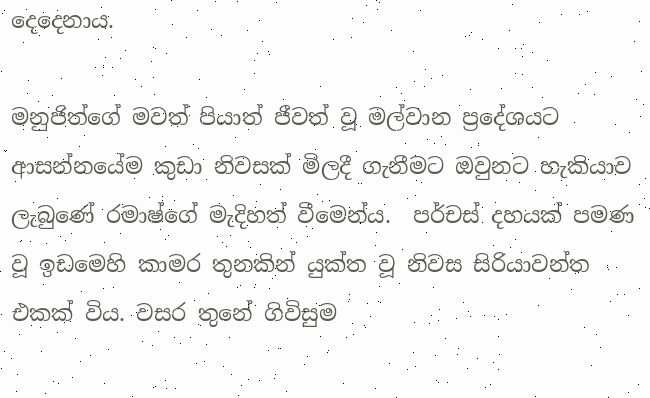දෙදෙනාය.

මනුජිත්ගේ මවත් පියාත් ජීවත් වූ මල්වාන ප්‍රදේශයට ආසන්නයේම කුඩා නිවසක් මිලදී ගැනීමට ඔවුනට හැකියාව ලැබුණේ රමාෂ්ගේ මැදිහත් වීමෙන්ය.  පර්චස් දහයක් පමණ වූ ඉඩමෙහි කාමර තුනකින් යුක්ත වූ නිවස සිරියාවන්ත එකක් විය. වසර තුනේ ගිවිසුම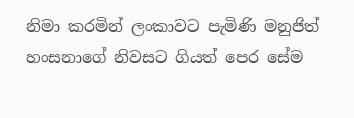නිමා කරමින් ලංකාවට පැමිණි මනුජිත් හංසනාගේ නිවසට ගියත් පෙර සේම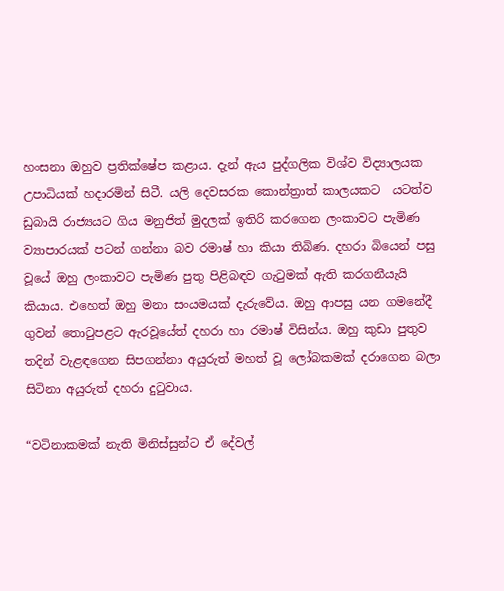හංසනා ඔහුව ප්‍රතික්ෂේප කළාය. දැන් ඇය පුද්ගලික විශ්ව විද්‍යාලයක උපාධියක් හදාරමින් සිටී. යලි දෙවසරක කොන්ත්‍රාත් කාලයකට  යටත්ව ඩුබායි රාජ්‍යයට ගිය මනුජිත් මුදලක් ඉතිරි කරගෙන ලංකාවට පැමිණ ව්‍යාපාරයක් පටන් ගන්නා බව රමාෂ් හා කියා තිබිණ. දහරා බියෙන් පසු වූයේ ඔහු ලංකාවට පැමිණ පුතු පිළිබඳව ගැටුමක් ඇති කරගනීයැයි කියාය. එහෙත් ඔහු මනා සංයමයක් දැරුවේය. ඔහු ආපසු යන ගමනේදී ගුවන් තොටුපළට ඇරවූයේත් දහරා හා රමාෂ් විසින්ය. ඔහු කුඩා පුතුව තදින් වැළඳගෙන සිපගන්නා අයුරුත් මහත් වූ ලෝබකමක් දරාගෙන බලා සිටිනා අයුරුත් දහරා දුටුවාය.

“වටිනාකමක් නැති මිනිස්සුන්ට ඒ දේවල්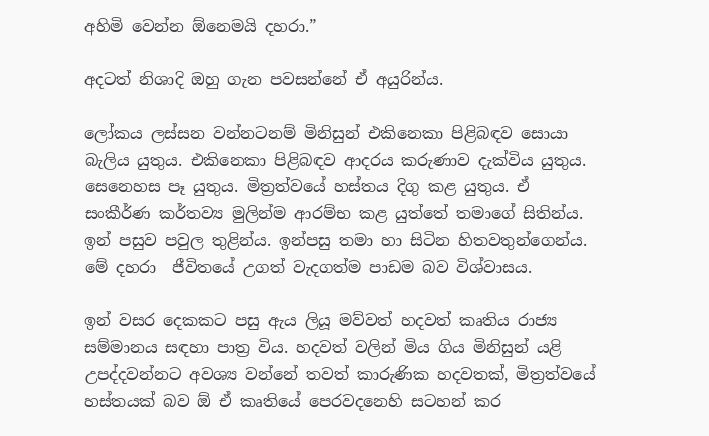අහිමි වෙන්න ඕනෙමයි දහරා.”

අදටත් නිශාදි ඔහු ගැන පවසන්නේ ඒ අයුරින්ය.

ලෝකය ලස්සන වන්නටනම් මිනිසුන් එකිනෙකා පිළිබඳව සොයා බැලිය යුතුය. එකිනෙකා පිළිබඳව ආදරය කරුණාව දැක්විය යුතුය. සෙනෙහස පෑ යුතුය. මිත්‍රත්වයේ හස්තය දිගු කළ යුතුය. ඒ සංකීර්ණ කර්තව්‍ය මුලින්ම ආරම්භ කළ යුත්තේ තමාගේ සිතින්ය. ඉන් පසුව පවුල තුළින්ය. ඉන්පසු තමා හා සිටින හිතවතුන්ගෙන්ය. මේ දහරා  ජීවිතයේ උගත් වැදගත්ම පාඩම බව විශ්වාසය.

ඉන් වසර දෙකකට පසු ඇය ලියූ මව්වත් හදවත් කෘතිය රාජ්‍ය සම්මානය සඳහා පාත්‍ර විය. හදවත් වලින් මිය ගිය මිනිසුන් යළි උපද්දවන්නට අවශ්‍ය වන්නේ තවත් කාරුණික හදවතක්, මිත්‍රත්වයේ හස්තයක් බව ඕ ඒ කෘතියේ පෙරවදනෙහි සටහන් කර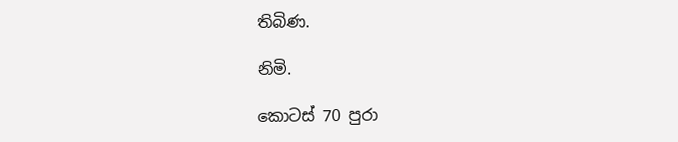තිබිණ.

නිමි.

කොටස් 70 පුරා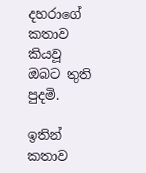දහරාගේ කතාව කියවූ ඔබට තුති පුදමි.

ඉතින් කතාව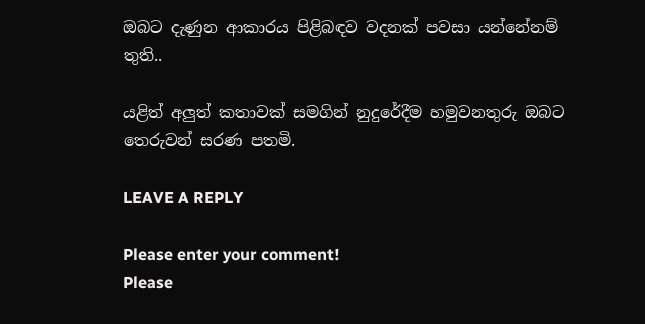ඔබට දැණුන ආකාරය පිළිබඳව වදනක් පවසා යන්නේනම් තුති..

යළිත් අලුත් කතාවක් සමගින් නුදුරේදීම හමුවනතුරු ඔබට තෙරුවන් සරණ පතමි.

LEAVE A REPLY

Please enter your comment!
Please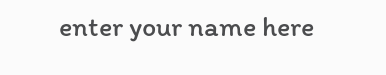enter your name here